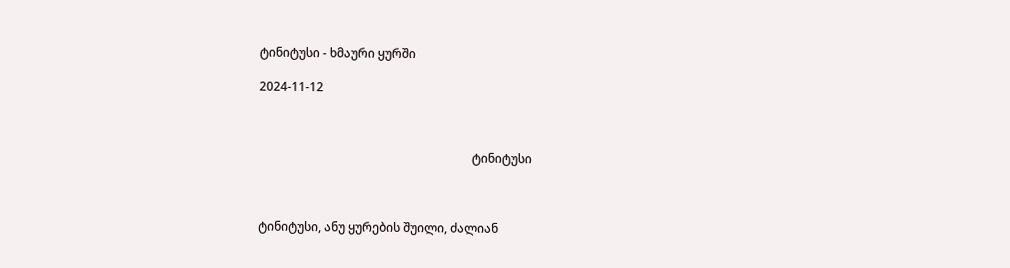ტინიტუსი - ხმაური ყურში

2024-11-12



                                                                       ტინიტუსი



ტინიტუსი, ანუ ყურების შუილი, ძალიან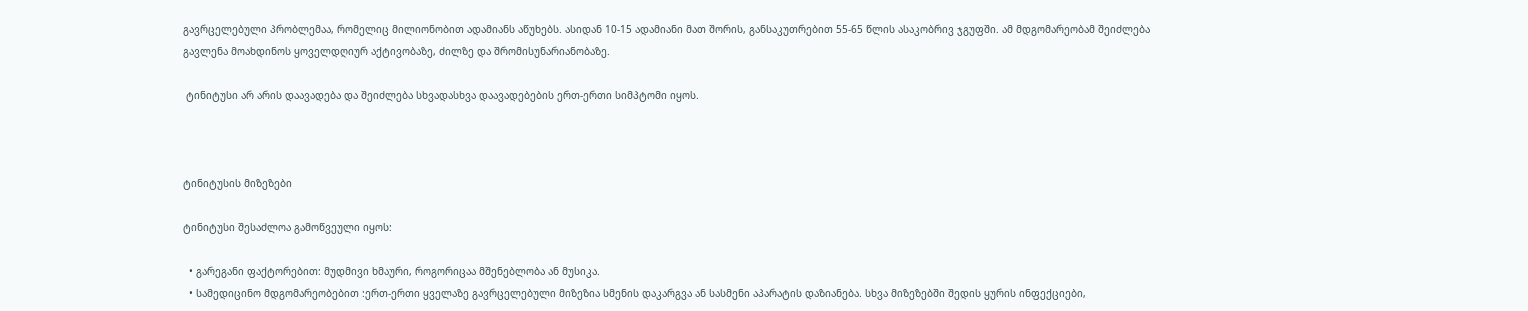გავრცელებული პრობლემაა, რომელიც მილიონობით ადამიანს აწუხებს. ასიდან 10-15 ადამიანი მათ შორის, განსაკუთრებით 55-65 წლის ასაკობრივ ჯგუფში. ამ მდგომარეობამ შეიძლება გავლენა მოახდინოს ყოველდღიურ აქტივობაზე, ძილზე და შრომისუნარიანობაზე.

 ტინიტუსი არ არის დაავადება და შეიძლება სხვადასხვა დაავადებების ერთ-ერთი სიმპტომი იყოს.



ტინიტუსის მიზეზები

ტინიტუსი შესაძლოა გამოწვეული იყოს:

  • გარეგანი ფაქტორებით: მუდმივი ხმაური, როგორიცაა მშენებლობა ან მუსიკა.
  • სამედიცინო მდგომარეობებით :ერთ-ერთი ყველაზე გავრცელებული მიზეზია სმენის დაკარგვა ან სასმენი აპარატის დაზიანება. სხვა მიზეზებში შედის ყურის ინფექციები,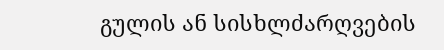გულის ან სისხლძარღვების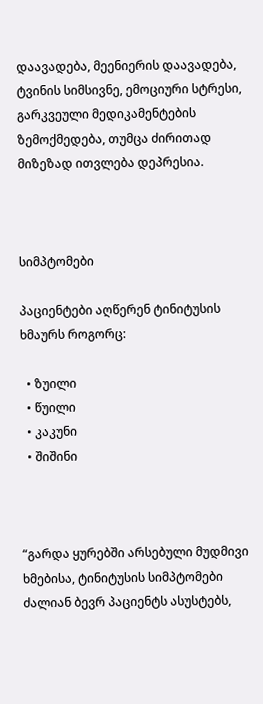დაავადება, მეენიერის დაავადება, ტვინის სიმსივნე, ემოციური სტრესი, გარკვეული მედიკამენტების ზემოქმედება, თუმცა ძირითად მიზეზად ითვლება დეპრესია.



სიმპტომები

პაციენტები აღწერენ ტინიტუსის ხმაურს როგორც:

  • ზუილი
  • წუილი
  • კაკუნი
  • შიშინი



“გარდა ყურებში არსებული მუდმივი ხმებისა, ტინიტუსის სიმპტომები ძალიან ბევრ პაციენტს ასუსტებს,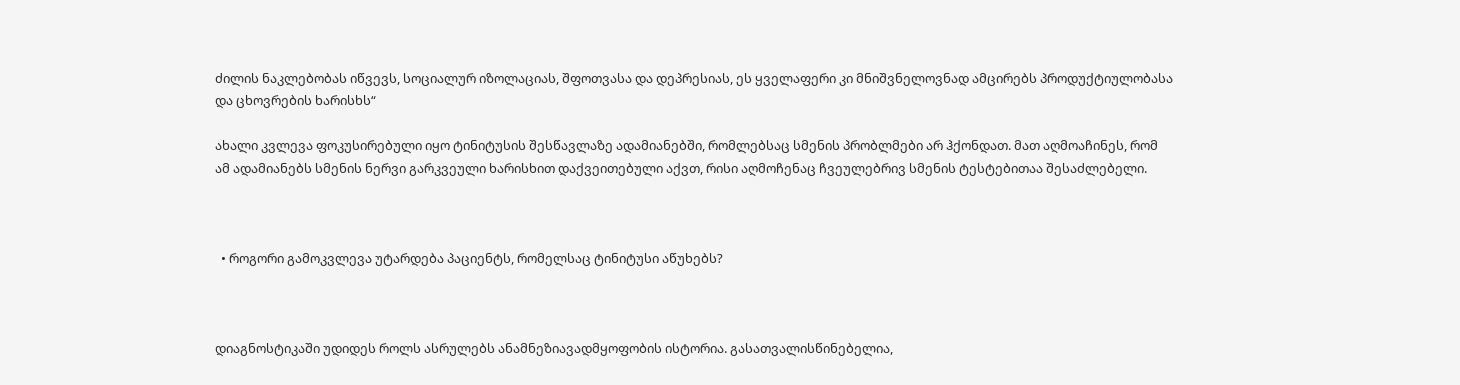ძილის ნაკლებობას იწვევს, სოციალურ იზოლაციას, შფოთვასა და დეპრესიას, ეს ყველაფერი კი მნიშვნელოვნად ამცირებს პროდუქტიულობასა და ცხოვრების ხარისხს“

ახალი კვლევა ფოკუსირებული იყო ტინიტუსის შესწავლაზე ადამიანებში, რომლებსაც სმენის პრობლმები არ ჰქონდათ. მათ აღმოაჩინეს, რომ ამ ადამიანებს სმენის ნერვი გარკვეული ხარისხით დაქვეითებული აქვთ, რისი აღმოჩენაც ჩვეულებრივ სმენის ტესტებითაა შესაძლებელი.



  • როგორი გამოკვლევა უტარდება პაციენტს, რომელსაც ტინიტუსი აწუხებს?



დიაგნოსტიკაში უდიდეს როლს ასრულებს ანამნეზიავადმყოფობის ისტორია. გასათვალისწინებელია,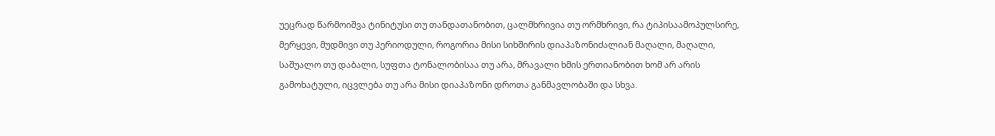უეცრად წარმოიშვა ტინიტუსი თუ თანდათანობით, ცალმხრივია თუ ორმხრივი, რა ტიპისაამოპულსირე, მერყევი, მუდმივი თუ პერიოდული, როგორია მისი სიხშირის დიაპაზონიძალიან მაღალი, მაღალი, საშუალო თუ დაბალი, სუფთა ტონალობისაა თუ არა, მრავალი ხმის ერთიანობით ხომ არ არის გამოხატული, იცვლება თუ არა მისი დიაპაზონი დროთა განმავლობაში და სხვა.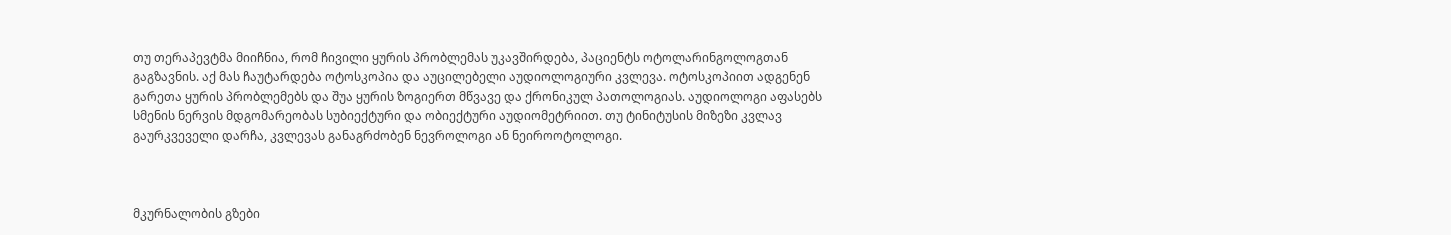თუ თერაპევტმა მიიჩნია, რომ ჩივილი ყურის პრობლემას უკავშირდება, პაციენტს ოტოლარინგოლოგთან გაგზავნის. აქ მას ჩაუტარდება ოტოსკოპია და აუცილებელი აუდიოლოგიური კვლევა. ოტოსკოპიით ადგენენ გარეთა ყურის პრობლემებს და შუა ყურის ზოგიერთ მწვავე და ქრონიკულ პათოლოგიას. აუდიოლოგი აფასებს სმენის ნერვის მდგომარეობას სუბიექტური და ობიექტური აუდიომეტრიით. თუ ტინიტუსის მიზეზი კვლავ გაურკვეველი დარჩა, კვლევას განაგრძობენ ნევროლოგი ან ნეიროოტოლოგი.



მკურნალობის გზები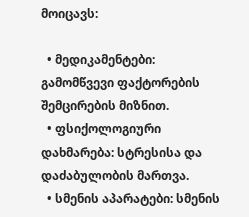მოიცავს:

  • მედიკამენტები: გამომწვევი ფაქტორების შემცირების მიზნით.
  • ფსიქოლოგიური დახმარება: სტრესისა და დაძაბულობის მართვა.
  • სმენის აპარატები: სმენის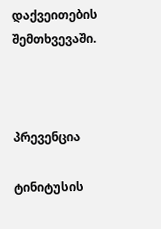დაქვეითების შემთხვევაში.



პრევენცია

ტინიტუსის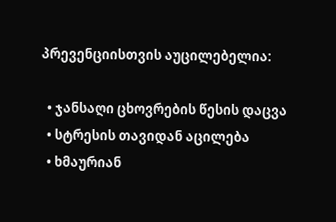პრევენციისთვის აუცილებელია:

  • ჯანსაღი ცხოვრების წესის დაცვა
  • სტრესის თავიდან აცილება
  • ხმაურიან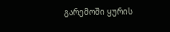გარემოში ყურის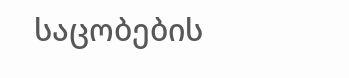საცობების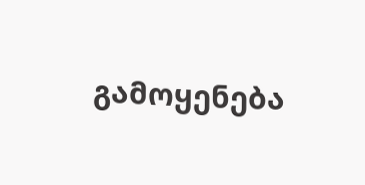გამოყენება